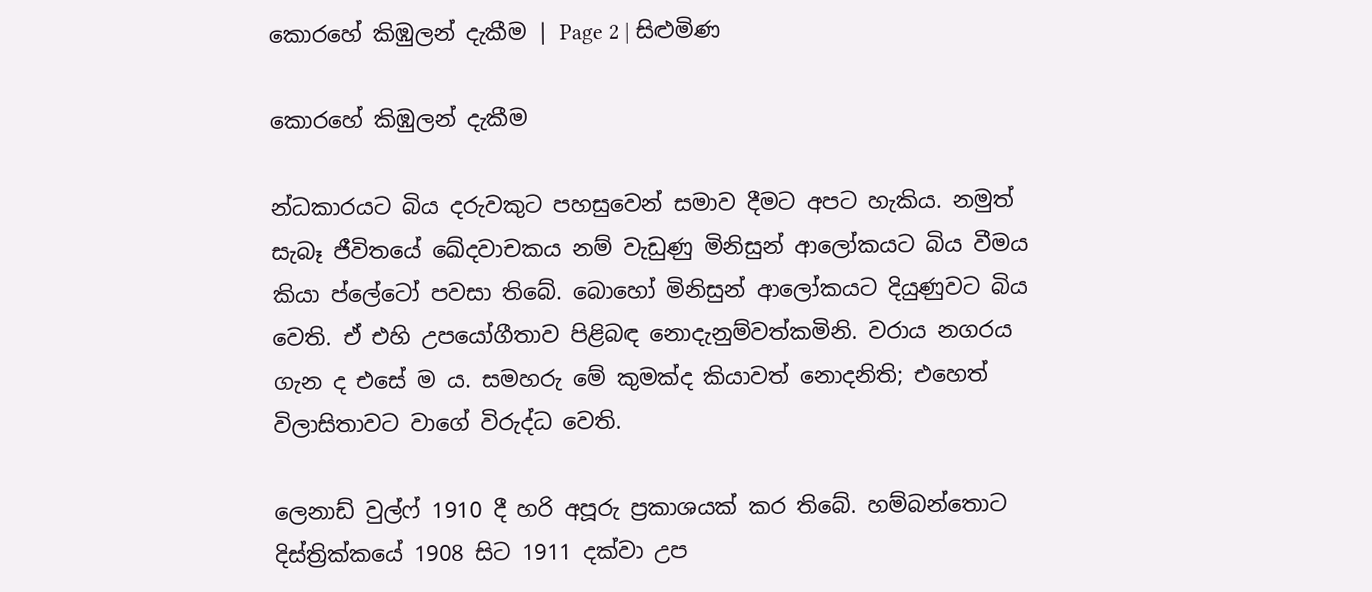කොරහේ කිඹුලන් දැකීම | Page 2 | සිළුමිණ

කොරහේ කිඹුලන් දැකීම

න්ධකාරයට බිය දරුවකුට පහසුවෙන් සමාව දීමට අපට හැකිය. නමුත් සැබෑ ජීවිතයේ ඛේදවාචකය නම් වැඩුණු මිනිසුන් ආලෝකයට බිය වීමය කියා ප්ලේටෝ පවසා තිබේ. බොහෝ මිනිසුන් ආලෝකයට දියුණුවට බිය වෙති. ඒ එහි උපයෝගීතාව පිළිබඳ නොදැනුම්වත්කමිනි. වරාය නගරය ගැන ද එසේ ම ය. සමහරු මේ කුමක්ද කියාවත් නොදනිති; එහෙත් විලාසිතාවට වාගේ විරුද්ධ වෙති.

ලෙනාඩ් වුල්ෆ් 1910 දී හරි අපූරු ප්‍රකාශයක් කර තිබේ. හම්බන්තොට දිස්ත්‍රික්කයේ 1908 සිට 1911 දක්වා උප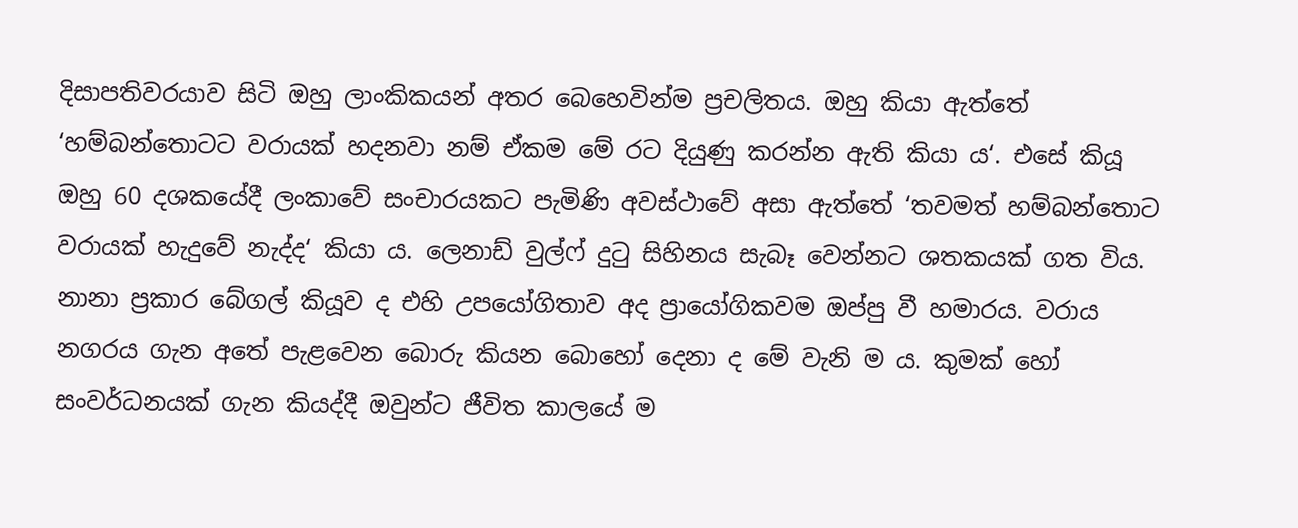දිසාපතිවරයාව සිටි ඔහු ලාංකිකයන් අතර බෙහෙවින්ම ප්‍රචලිතය. ඔහු කියා ඇත්තේ ‘හම්බන්තොටට වරායක් හදනවා නම් ඒකම මේ රට දියුණු කරන්න ඇති කියා ය‘. එසේ කියූ ඔහු 60 දශකයේදී ලංකාවේ සංචාරයකට පැමිණි අවස්ථාවේ අසා ඇත්තේ ‘තවමත් හම්බන්තොට වරායක් හැදුවේ නැද්ද‘ කියා ය. ලෙනාඩ් වුල්ෆ් දුටු සිහිනය සැබෑ වෙන්නට ශතකයක් ගත විය. නානා ප්‍රකාර බේගල් කියූව ද එහි උපයෝගිතාව අද ප්‍රායෝගිකවම ඔප්පු වී හමාරය. වරාය නගරය ගැන අතේ පැළවෙන බොරු කියන බොහෝ දෙනා ද මේ වැනි ම ය. කුමක් හෝ සංවර්ධනයක් ගැන කියද්දී ඔවුන්ට ජීවිත කාලයේ ම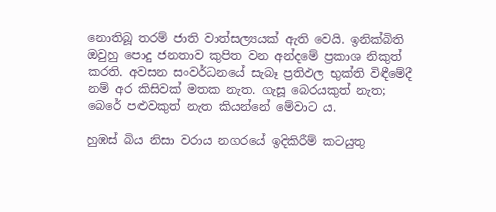නොතිබූ තරම් ජාති වාත්සල්‍යයක් ඇති වෙයි. ඉනික්බිති ඔවුහු පොදු ජනතාව කුපිත වන අන්දමේ ප්‍රකාශ නිකුත් කරති. අවසන සංවර්ධනයේ සැබෑ ප්‍රතිඵල භුක්ති විඳීමේදී නම් අර කිසිවක් මතක නැත. ගැසූ බෙරයකුත් නැත; බෙරේ පළුවකුත් නැත කියන්නේ මේවාට ය.

හුඹස් බිය නිසා වරාය නගරයේ ඉදිකිරීම් කටයුතු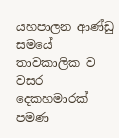යහපාලන ආණ්ඩු සමයේ තාවකාලික ව වසර දෙකහමාරක් පමණ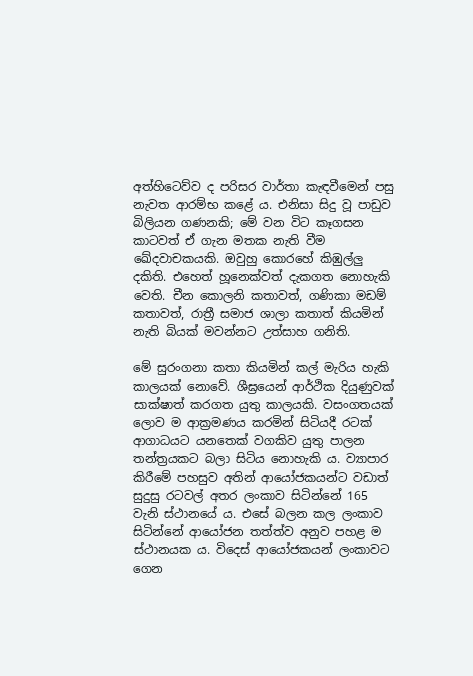අත්හිටෙව්ව ද පරිසර වාර්තා කැඳවීමෙන් පසු නැවත ආරම්භ කළේ ය. එනිසා සිදු වූ පාඩුව බිලියන ගණනකි; මේ වන විට කෑගසන කාටවත් ඒ ගැන මතක නැති වීම ඛේදවාචකයකි. ඔවුහු කොරහේ කිඹුල්ලු දකිති. එහෙත් හූනෙක්වත් දැකගත නොහැකි වෙති. චීන කොලනි කතාවත්, ගණිකා මඩම් කතාවත්, රාත්‍රී සමාජ ශාලා කතාත් කියමින් නැති බියක් මවන්නට උත්සාහ ගනිති.

මේ සුරංගනා කතා කියමින් කල් මැරිය හැකි කාලයක් නොවේ. ශීඝ්‍රයෙන් ආර්ථික දියුණුවක් සාක්ෂාත් කරගත යුතු කාලයකි. වසංගතයක් ලොව ම ආක්‍රමණය කරමින් සිටියදී රටක් ආගාධයට යනතෙක් වගකිව යුතු පාලන තන්ත්‍රයකට බලා සිටිය නොහැකි ය. ව්‍යාපාර කිරීමේ පහසුව අතින් ආයෝජකයන්ට වඩාත් සුදුසු රටවල් අතර ලංකාව සිටින්නේ 165 වැනි ස්ථානයේ ය. එසේ බලන කල ලංකාව සිටින්නේ ආයෝජන තත්ත්ව අනුව පහළ ම ස්ථානයක ය. විදෙස් ආයෝජකයන් ලංකාවට ගෙන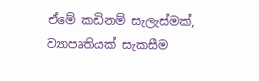ඒමේ කඩිනම් සැලැස්මක්, ව්‍යාපෘතියක් සැකසීම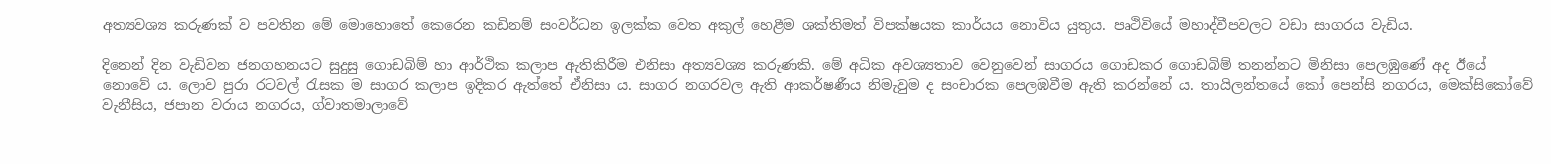අත්‍යවශ්‍ය කරුණක් ව පවතින මේ මොහොතේ කෙරෙන කඩිනම් සංවර්ධන ඉලක්ක වෙත අකුල් හෙළීම ශක්තිමත් විපක්ෂයක කාර්යය නොවිය යුතුය. පෘථිවියේ මහාද්වීපවලට වඩා සාගරය වැඩිය.

දිනෙන් දින වැඩිවන ජනගහනයට සුදුසු ගොඩබිම් හා ආර්ථික කලාප ඇතිකිරීම එනිසා අත්‍යවශ්‍ය කරුණකි. මේ අධික අවශ්‍යතාව වෙනුවෙන් සාගරය ගොඩකර ගොඩබිම් තනන්නට මිනිසා පෙලඹුණේ අද ඊයේ නොවේ ය. ලොව පුරා රටවල් රැසක ම සාගර කලාප ඉදිකර ඇත්තේ ඒනිසා ය. සාගර නගරවල ඇති ආකර්ෂණීය නිමැවුම ද සංචාරක පෙලඹවීම ඇති කරන්නේ ය. තායිලන්තයේ කෝ පෙන්සි නගරය, මෙක්සිකෝවේ වැනීසිය, ජපාන වරාය නගරය, ග්වාතමාලාවේ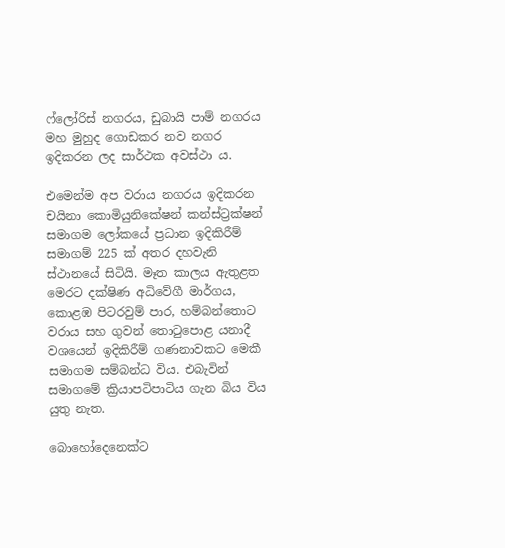ෆ්ලෝරිස් නගරය, ඩුබායි පාම් නගරය මහ මුහුද ගොඩකර නව නගර ඉදිකරන ලද සාර්ථක අවස්ථා ය.

එමෙන්ම අප වරාය නගරය ඉදිකරන චයිනා කොමියුනිකේෂන් කන්ස්ට්‍රක්ෂන් සමාගම ලෝකයේ ප්‍රධාන ඉදිකිරීම් සමාගම් 225 ක් අතර දහවැනි ස්ථානයේ සිටියි. මෑත කාලය ඇතුළත මෙරට දක්ෂිණ අධිවේගී මාර්ගය, කොළඹ පිටරවුම් පාර, හම්බන්තොට වරාය සහ ගුවන් තොටුපොළ යනාදී වශයෙන් ඉදිකිරීම් ගණනාවකට මෙකී සමාගම සම්බන්ධ විය. එබැවින් සමාගමේ ක්‍රියාපටිපාටිය ගැන බිය විය යුතු නැත.

බොහෝදෙනෙක්ට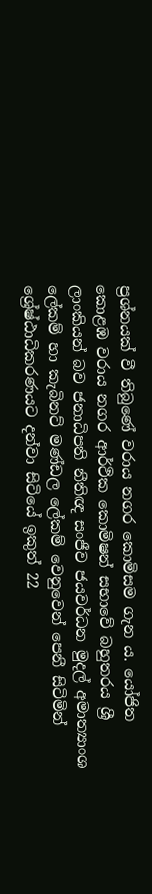ප්‍රශ්නයක් වී තිබුණේ වරාය නගර කොමිසම ගැන ය. යෝජිත කොළඹ වරාය නගර ආර්ථික කොමිෂන් සභාවේ බහුතරය ශ්‍රී ලාංකියන් බව ජනාධිපති නීතිඥ සංජීව ජයවර්ධන මුදල් අමාත්‍යාංශ ලේකම් හා කැබිනට් මණ්ඩල ලේකම් වෙනුවෙන් පෙනී සිටිමින් ශ්‍රේෂ්ඨාධිකරණයට දන්වා සිටියේ ඉකුත් 22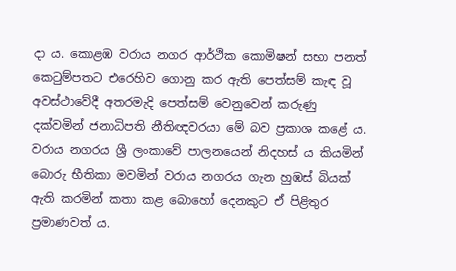දා ය. කොළඹ වරාය නගර ආර්ථික කොමිෂන් සභා පනත් කෙටුම්පතට එරෙහිව ගොනු කර ඇති පෙත්සම් කැඳ වූ අවස්ථාවේදී අතරමැදි පෙත්සම් වෙනුවෙන් කරුණු දක්වමින් ජනාධිපති නීතිඥවරයා මේ බව ප්‍රකාශ කළේ ය. වරාය නගරය ශ්‍රී ලංකාවේ පාලනයෙන් නිදහස් ය කියමින් බොරු භීතිකා මවමින් වරාය නගරය ගැන හුඹස් බියක් ඇති කරමින් කතා කළ බොහෝ දෙනකුට ඒ පිළිතුර ප්‍රමාණවත් ය.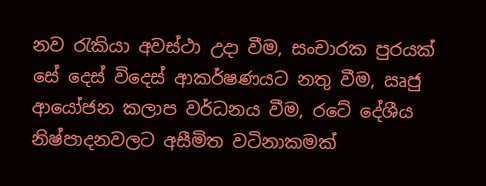නව රැකියා අවස්ථා උදා වීම, සංචාරක පුරයක් සේ දෙස් විදෙස් ආකර්ෂණයට නතු වීම, ඍජු ආයෝජන කලාප වර්ධනය වීම, රටේ දේශීය නිෂ්පාදනවලට අසීමිත වටිනාකමක්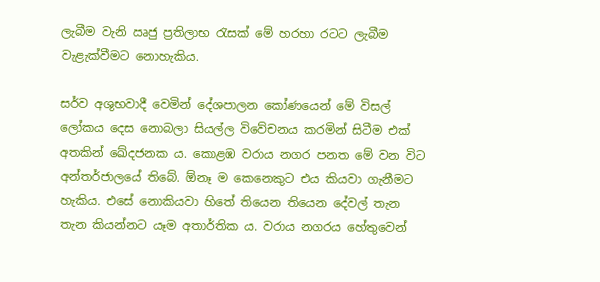ලැබීම වැනි ඍජු ප්‍රතිලාභ රැසක් මේ හරහා රටට ලැබීම වැළැක්වීමට නොහැකිය.

සර්ව අශුභවාදී වෙමින් දේශපාලන කෝණයෙන් මේ විසල් ලෝකය දෙස නොබලා සියල්ල විවේචනය කරමින් සිටීම එක් අතකින් ඛේදජනක ය. කොළඹ වරාය නගර පනත මේ වන විට අන්තර්ජාලයේ තිබේ. ඕනෑ ම කෙනෙකුට එය කියවා ගැනීමට හැකිය. එසේ නොකියවා හිතේ තියෙන තියෙන දේවල් තැන තැන කියන්නට යෑම අතාර්තික ය. වරාය නගරය හේතුවෙන්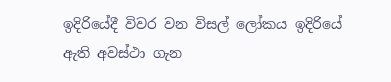ඉදිරියේදී විවර වන විසල් ලෝකය ඉදිරියේ ඇති අවස්ථා ගැන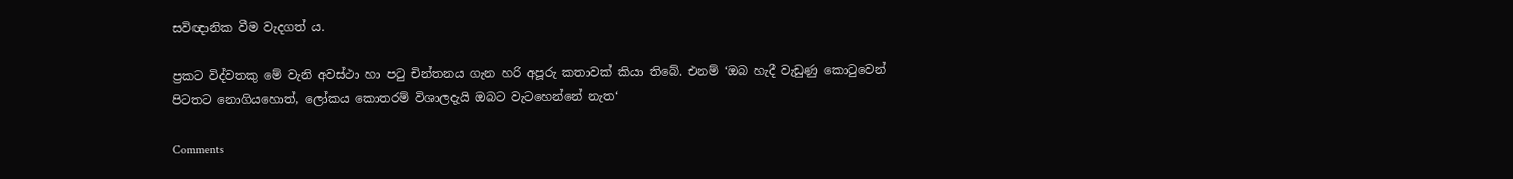සවිඥානික වීම වැදගත් ය.

ප්‍රකට විද්වතකු මේ වැනි අවස්ථා හා පටු චින්තනය ගැන හරි අපූරු කතාවක් කියා තිබේ. එනම් ‘ඔබ හැදී වැඩුණු කොටුවෙන් පිටතට නොගියහොත්, ලෝකය කොතරම් විශාලදැයි ඔබට වැටහෙන්නේ නැත‘

Comments